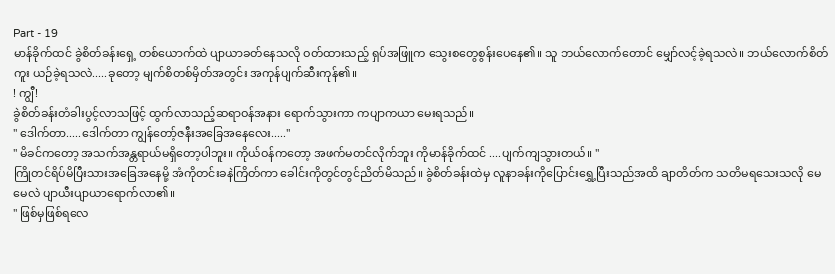Part - 19
မာန်ခိုက်ထင် ခွဲစိတ်ခန်းရှေ့ တစ်ယောက်ထဲ ပျာယာခတ်နေသလို ဝတ်ထားသည့် ရှပ်အဖြူက သွေးစတွေစွန်းပေနေ၏။ သူ ဘယ်လောက်တောင် မျှော်လင့်ခဲ့ရသလဲ။ ဘယ်လောက်စိတ်ကူး ယဉ်ခဲ့ရသလဲ.....ခုတော့ မျက်စိတစ်မှိတ်အတွင်း အကုန်ပျက်ဆီးကုန်၏။
! ကျွီ!
ခွဲစိတ်ခန်းတံခါးပွင့်လာသဖြင့် ထွက်လာသည့်ဆရာဝန်အနား ရောက်သွားကာ ကပျာကယာ မေးရသည်။
" ဒေါက်တာ.....ဒေါက်တာ ကျွန်တော့်ဇနီးအခြေအနေလေး....."
" မိခင်ကတော့ အသက်အန္တရာယ်မရှိတော့ပါဘူး။ ကိုယ်ဝန်ကတော့ အဖက်မတင်လိုက်ဘူး ကိုမာန်ခိုက်ထင် ....ပျက်ကျသွားတယ်။ "
ကြိုတင်ရိပ်မိပြီးသားအခြေအနေမို့ အံကိုတင်းခနဲကြိတ်ကာ ခေါင်းကိုတွင်တွင်ညိတ်မိသည်။ ခွဲစိတ်ခန်းထဲမှ လူနာခန်းကိုပြောင်းရွှေ့ပြီးသည်အထိ ချာတိတ်က သတိမရသေးသလို မေမေလဲ ပျာယီးပျာယာရောက်လာ၏။
" ဖြစ်မှဖြစ်ရလေ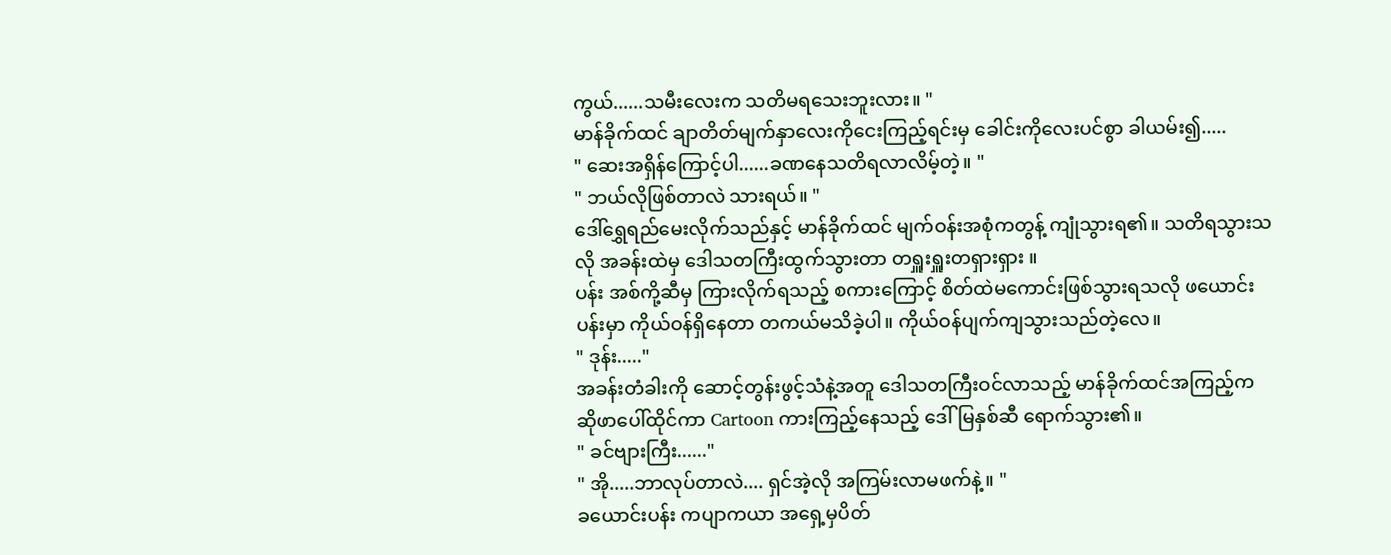ကွယ်......သမီးလေးက သတိမရသေးဘူးလား။ "
မာန်ခိုက်ထင် ချာတိတ်မျက်နှာလေးကိုငေးကြည့်ရင်းမှ ခေါင်းကိုလေးပင်စွာ ခါယမ်း၍.....
" ဆေးအရှိန်ကြောင့်ပါ......ခဏနေသတိရလာလိမ့်တဲ့။ "
" ဘယ်လိုဖြစ်တာလဲ သားရယ်။ "
ဒေါ်ရွှေရည်မေးလိုက်သည်နှင့် မာန်ခိုက်ထင် မျက်ဝန်းအစုံကတွန့် ကျုံသွားရ၏။ သတိရသွားသလို အခန်းထဲမှ ဒေါသတကြီးထွက်သွားတာ တရှူးရှူးတရှားရှား ။
ပန်း အစ်ကို့ဆီမှ ကြားလိုက်ရသည့် စကားကြောင့် စိတ်ထဲမကောင်းဖြစ်သွားရသလို ဖယောင်းပန်းမှာ ကိုယ်ဝန်ရှိနေတာ တကယ်မသိခဲ့ပါ။ ကိုယ်ဝန်ပျက်ကျသွားသည်တဲ့လေ။
" ဒုန်း....."
အခန်းတံခါးကို ဆောင့်တွန်းဖွင့်သံနဲ့အတူ ဒေါသတကြီးဝင်လာသည့် မာန်ခိုက်ထင်အကြည့်က ဆိုဖာပေါ်ထိုင်ကာ Cartoon ကားကြည့်နေသည့် ဒေါ်မြနှစ်ဆီ ရောက်သွား၏။
" ခင်ဗျားကြီး......"
" အို.....ဘာလုပ်တာလဲ.... ရှင်အဲ့လို အကြမ်းလာမဖက်နဲ့။ "
ခယောင်းပန်း ကပျာကယာ အရှေ့မှပိတ်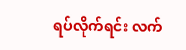ရပ်လိုက်ရင်း လက်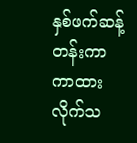နှစ်ဖက်ဆန့်တန်းကာ ကာထားလိုက်သ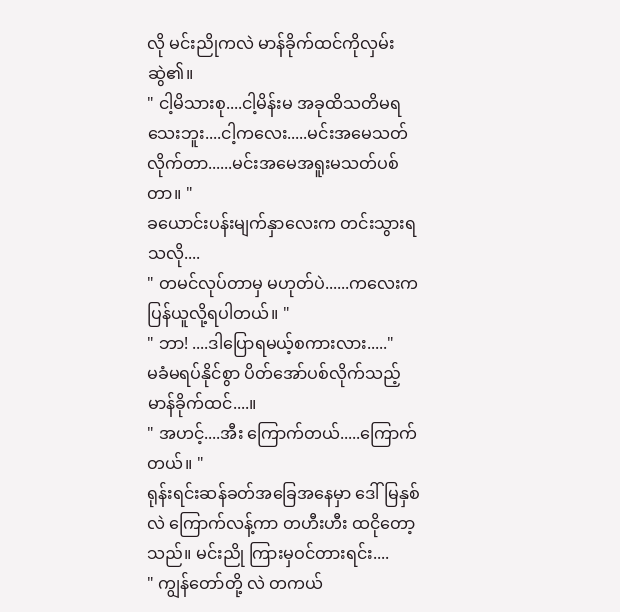လို မင်းညိုကလဲ မာန်ခိုက်ထင်ကိုလှမ်းဆွဲ၏။
" ငါ့မိသားစု....ငါ့မိန်းမ အခုထိသတိမရသေးဘူး....ငါ့ကလေး.....မင်းအမေသတ်လိုက်တာ......မင်းအမေအရူးမသတ်ပစ်တာ။ "
ခယောင်းပန်းမျက်နှာလေးက တင်းသွားရသလို....
" တမင်လုပ်တာမှ မဟုတ်ပဲ......ကလေးကပြန်ယူလို့ရပါတယ်။ "
" ဘာ! ....ဒါပြောရမယ့်စကားလား....."
မခံမရပ်နိုင်စွာ ပိတ်အော်ပစ်လိုက်သည့် မာန်ခိုက်ထင်....။
" အဟင့်....အီး ကြောက်တယ်.....ကြောက်တယ်။ "
ရုန်းရင်းဆန်ခတ်အခြေအနေမှာ ဒေါ်မြနှစ်လဲ ကြောက်လန့်ကာ တဟီးဟီး ထငိုတော့သည်။ မင်းညို ကြားမှဝင်တားရင်း....
" ကျွန်တော်တို့ လဲ တကယ်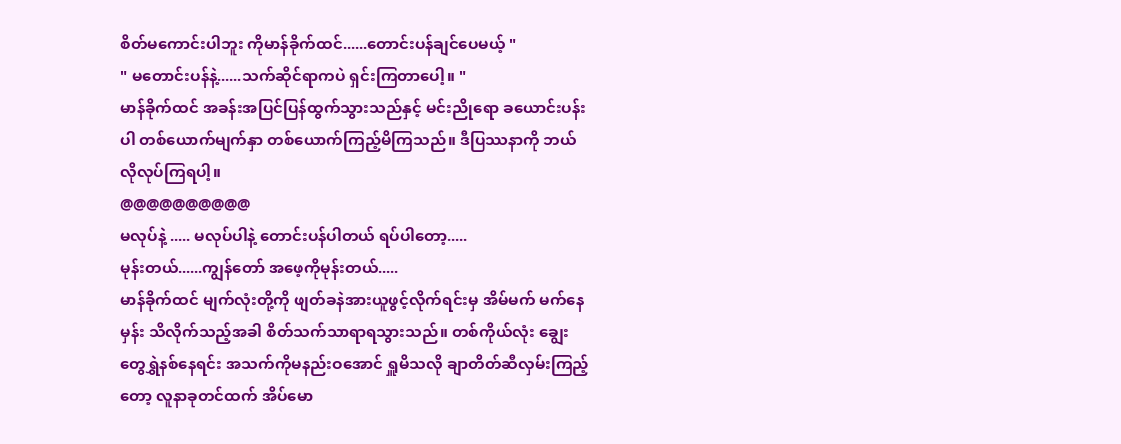စိတ်မကောင်းပါဘူး ကိုမာန်ခိုက်ထင်......တောင်းပန်ချင်ပေမယ့် "
" မတောင်းပန်နဲ့......သက်ဆိုင်ရာကပဲ ရှင်းကြတာပေါ့။ "
မာန်ခိုက်ထင် အခန်းအပြင်ပြန်ထွက်သွားသည်နှင့် မင်းညိုရော ခယောင်းပန်းပါ တစ်ယောက်မျက်နှာ တစ်ယောက်ကြည့်မိကြသည်။ ဒီပြဿနာကို ဘယ်လိုလုပ်ကြရပါ့။
@@@@@@@@@@
မလုပ်နဲ့ ..... မလုပ်ပါနဲ့ တောင်းပန်ပါတယ် ရပ်ပါတော့.....
မုန်းတယ်......ကျွန်တော် အဖေ့ကိုမုန်းတယ်.....
မာန်ခိုက်ထင် မျက်လုံးတို့ကို ဖျတ်ခနဲအားယူဖွင့်လိုက်ရင်းမှ အိမ်မက် မက်နေမှန်း သိလိုက်သည့်အခါ စိတ်သက်သာရာရသွားသည်။ တစ်ကိုယ်လုံး ချွေးတွေရွှဲနစ်နေရင်း အသက်ကိုမနည်းဝအောင် ရှူမိသလို ချာတိတ်ဆီလှမ်းကြည့်တော့ လူနာခုတင်ထက် အိပ်မော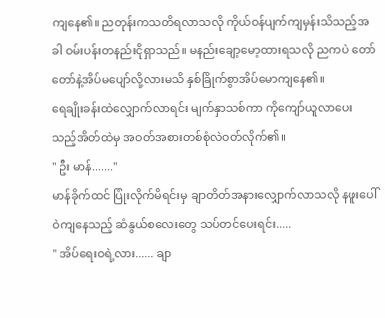ကျနေ၏။ ညတုန်းကသတိရလာသလို ကိုယ်ဝန်ပျက်ကျမှန်းသိသည့်အခါ ဝမ်းပန်းတနည်းငိုရှာသည်။ မနည်းချော့မော့ထားရသလို ညကပဲ တော်တော်နဲ့အိပ်မပျော်လို့လားမသိ နှစ်ခြိုက်စွာအိပ်မောကျနေ၏။
ရေချိုးခန်းထဲလျှောက်လာရင်း မျက်နှာသစ်ကာ ကိုကျော်ယူလာပေးသည့်အိတ်ထဲမှ အဝတ်အစားတစ်စုံလဲဝတ်လိုက်၏။
" ဦး မာန်......."
မာန်ခိုက်ထင် ပြုံးလိုက်မိရင်းမှ ချာတိတ်အနားလျှောက်လာသလို နဖူးပေါ်ဝဲကျနေသည့် ဆံနွယ်စလေးတွေ သပ်တင်ပေးရင်း.....
" အိပ်ရေးဝရဲ့လား...... ချာ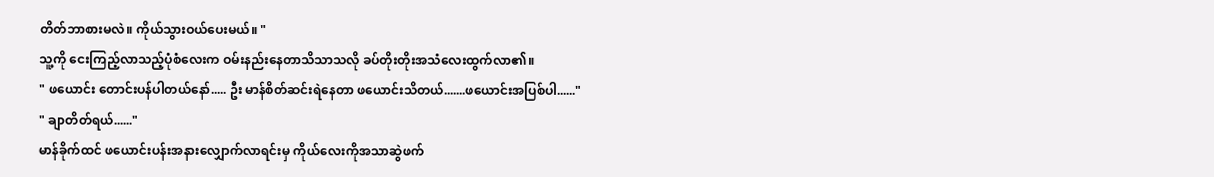တိတ်ဘာစားမလဲ။ ကိုယ်သွားဝယ်ပေးမယ်။ "
သူ့ကို ငေးကြည့်လာသည့်ပုံစံလေးက ဝမ်းနည်းနေတာသိသာသလို ခပ်တိုးတိုးအသံလေးထွက်လာ၏။
" ဖယောင်း တောင်းပန်ပါတယ်နော်..... ဦး မာန်စိတ်ဆင်းရဲနေတာ ဖယောင်းသိတယ်.......ဖယောင်းအပြစ်ပါ......"
" ချာတိတ်ရယ်......"
မာန်ခိုက်ထင် ဖယောင်းပန်းအနားလျှောက်လာရင်းမှ ကိုယ်လေးကိုအသာဆွဲဖက်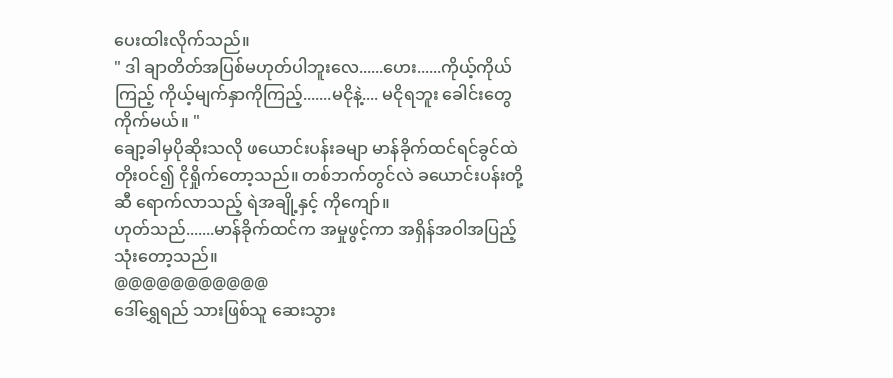ပေးထါးလိုက်သည်။
" ဒါ ချာတိတ်အပြစ်မဟုတ်ပါဘူးလေ......ဟေး......ကိုယ့်ကိုယ်ကြည့် ကိုယ့်မျက်နှာကိုကြည့်.......မငိုနဲ့.... မငိုရဘူး ခေါင်းတွေကိုက်မယ်။ "
ချော့ခါမှပိုဆိုးသလို ဖယောင်းပန်းခမျာ မာန်ခိုက်ထင်ရင်ခွင်ထဲတိုးဝင်၍ ငိုရှိုက်တော့သည်။ တစ်ဘက်တွင်လဲ ခယောင်းပန်းတို့ဆီ ရောက်လာသည့် ရဲအချို့နှင့် ကိုကျော်။
ဟုတ်သည်.......မာန်ခိုက်ထင်က အမှုဖွင့်ကာ အရှိန်အဝါအပြည့်သုံးတော့သည်။
@@@@@@@@@@@
ဒေါ်ရွှေရည် သားဖြစ်သူ ဆေးသွား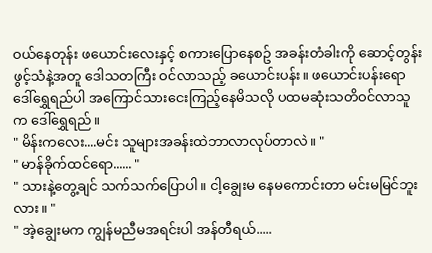ဝယ်နေတုန်း ဖယောင်းလေးနှင့် စကားပြောနေစဥ် အခန်းတံခါးကို ဆောင့်တွန်းဖွင့်သံနဲ့အတူ ဒေါသတကြီး ဝင်လာသည့် ခယောင်းပန်း။ ဖယောင်းပန်းရော ဒေါ်ရွှေရည်ပါ အကြောင်သားငေးကြည့်နေမိသလို ပထမဆုံးသတိဝင်လာသူက ဒေါ်ရွှေရည်။
" မိန်းကလေး....မင်း သူများအခန်းထဲဘာလာလုပ်တာလဲ။ "
" မာန်ခိုက်ထင်ရော...... "
" သားနဲ့တွေ့ချင် သက်သက်ပြောပါ။ ငါ့ချွေးမ နေမကောင်းတာ မင်းမမြင်ဘူးလား။ "
" အဲ့ချွေးမက ကျွန်မညီမအရင်းပါ အန်တီရယ်.....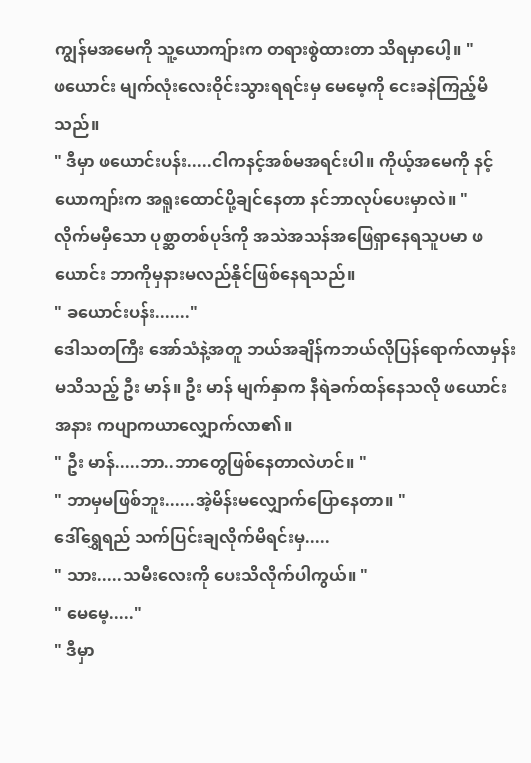ကျွန်မအမေကို သူ့ယောကျ်ားက တရားစွဲထားတာ သိရမှာပေါ့။ "
ဖယောင်း မျက်လုံးလေးဝိုင်းသွားရရင်းမှ မေမေ့ကို ငေးခနဲကြည့်မိသည်။
" ဒီမှာ ဖယောင်းပန်း.....ငါကနင့်အစ်မအရင်းပါ။ ကိုယ့်အမေကို နင့်ယောကျာ်းက အရူးထောင်ပို့ချင်နေတာ နင်ဘာလုပ်ပေးမှာလဲ။ "
လိုက်မမှီသော ပုစ္ဆာတစ်ပုဒ်ကို အသဲအသန်အဖြေရှာနေရသူပမာ ဖယောင်း ဘာကိုမှနားမလည်နိုင်ဖြစ်နေရသည်။
" ခယောင်းပန်း......."
ဒေါသတကြီး အော်သံနဲ့အတူ ဘယ်အချိန်ကဘယ်လိုပြန်ရောက်လာမှန်းမသိသည့် ဦး မာန်။ ဦး မာန် မျက်နှာက နီရဲခက်ထန်နေသလို ဖယောင်းအနား ကပျာကယာလျှောက်လာ၏။
" ဦး မာန်.....ဘာ..ဘာတွေဖြစ်နေတာလဲဟင်။ "
" ဘာမှမဖြစ်ဘူး......အဲ့မိန်းမလျှောက်ပြောနေတာ။ "
ဒေါ်ရွှေရည် သက်ပြင်းချလိုက်မိရင်းမှ.....
" သား.....သမီးလေးကို ပေးသိလိုက်ပါကွယ်။ "
" မေမေ့....."
" ဒီမှာ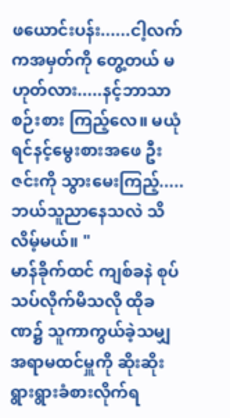ဖယောင်းပန်း......ငါ့လက်ကအမှတ်ကို တွေ့တယ် မဟုတ်လား.....နင့်ဘာသာ စဉ်းစား ကြည့်လေ။ မယုံရင်နင့်မွေးစားအဖေ ဦး ဇင်းကို သွားမေးကြည့်.....ဘယ်သူညာနေသလဲ သိလိမ့်မယ်။ "
မာန်ခိုက်ထင် ကျစ်ခနဲ စုပ်သပ်လိုက်မိသလို ထိုခဏ၌ သူကာကွယ်ခဲ့သမျှ အရာမထင်မှူကို ဆိုးဆိုးရွားရွားခံစားလိုက်ရ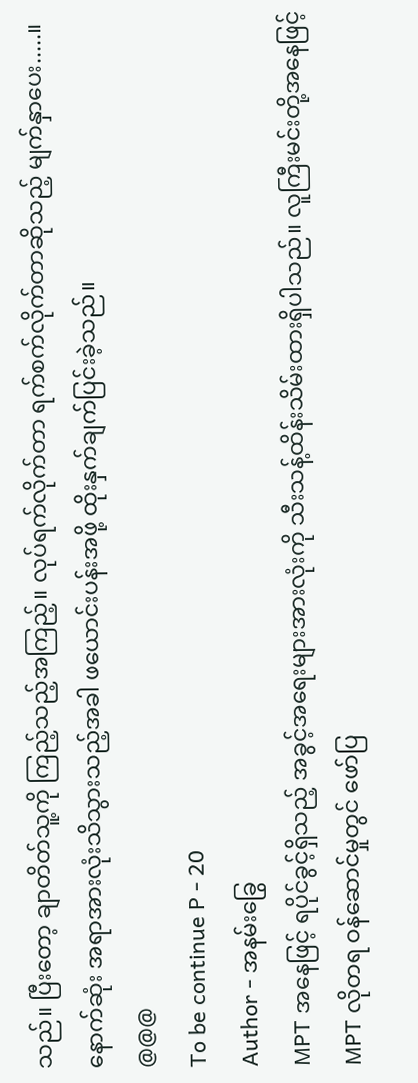သည်။ ပြီးတော့ ချာတိတ်သူ့ကို ကြည့်သည့်အကြည့်။ လုပ်ရက်လိုက်တာ ရက်စက်လိုက်တာဆိုသည့် မျက်နှာပေး.....။
နောက်ဆုံး အရာအားလုံးသိသွားသည့်အခါ ဖယောင်းပန်းအဖို့ ထိုးနှက်ချက်ပြင်းခဲ့သည်။
@@@
To be continue P - 20
Author - အနမ်းခြွေ
MPT အနေဖြင့် ရပိုင်ခွင့်ရှိသည့် အခွင့်အရေးများအားလုံးကို သီးသန့်ထိန်းသိမ်းထားရှိပါသည်။ လူကြီးမင်းတို့အနေဖြင့် MPT လိုတရ ဝန်ဆောင်မှုတွင် ဖော်ပြ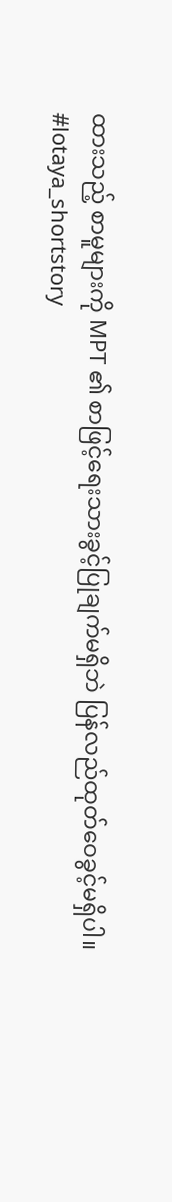ထားသည့် စာမူများကို MPT ၏ စာဖြင့်ရေးသားခွင့်ပြုချက်မရှိဘဲ ပြန်လည်ထုတ်ဝေခွင့်မရှိပါ။
#lotaya_shortstory